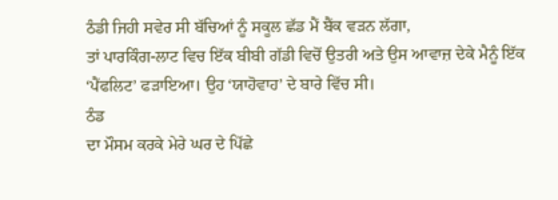ਠੰਡੀ ਜਿਹੀ ਸਵੇਰ ਸੀ ਬੱਚਿਆਂ ਨੂੰ ਸਕੂਲ ਛੱਡ ਮੈਂ ਬੈਂਕ ਵੜਨ ਲੱਗਾ,
ਤਾਂ ਪਾਰਕਿੰਗ-ਲਾਟ ਵਿਚ ਇੱਕ ਬੀਬੀ ਗੱਡੀ ਵਿਚੋਂ ਉਤਰੀ ਅਤੇ ਉਸ ਆਵਾਜ਼ ਦੇਕੇ ਮੈਨੂੰ ਇੱਕ
‘ਪੈਂਫਲਿਟ’ ਫੜਾਇਆ। ਉਹ ‘ਯਾਹੋਵਾਹ’ ਦੇ ਬਾਰੇ ਵਿੱਚ ਸੀ।
ਠੰਡ
ਦਾ ਮੌਸਮ ਕਰਕੇ ਮੇਰੇ ਘਰ ਦੇ ਪਿੱਛੇ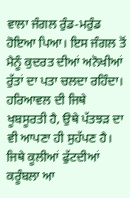ਵਾਲਾ ਜੰਗਲ ਰੁੰਡ-ਮਰੁੰਡ ਹੋਇਆ ਪਿਆ। ਇਸ ਜੰਗਲ ਤੋਂ
ਮੈਨੂੰ ਕੁਦਰਤ ਦੀਆਂ ਅਨੋਖੀਆਂ ਰੁੱਤਾਂ ਦਾ ਪਤਾ ਚਲਦਾ ਰਹਿੰਦਾ। ਹਰਿਆਵਲ ਦੀ ਜਿਥੇ
ਖੂਬਸੂਰਤੀ ਹੈ, ਉਥੇ ਪੱਤਝੜ ਦਾ ਵੀ ਆਪਣਾ ਹੀ ਸੁਹੱਪਣ ਹੈ। ਜਿਥੇ ਕੂਲੀਆਂ ਫੁੱਟਦੀਆਂ
ਕਰੂੰਬਲਾ ਆ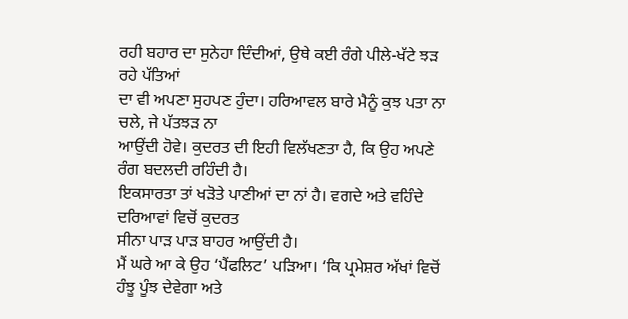ਰਹੀ ਬਹਾਰ ਦਾ ਸੁਨੇਹਾ ਦਿੰਦੀਆਂ, ਉਥੇ ਕਈ ਰੰਗੇ ਪੀਲੇ-ਖੱਟੇ ਝੜ ਰਹੇ ਪੱਤਿਆਂ
ਦਾ ਵੀ ਅਪਣਾ ਸੁਹਪਣ ਹੁੰਦਾ। ਹਰਿਆਵਲ ਬਾਰੇ ਮੈਨੂੰ ਕੁਝ ਪਤਾ ਨਾ ਚਲੇ, ਜੇ ਪੱਤਝੜ ਨਾ
ਆਉਂਦੀ ਹੋਵੇ। ਕੁਦਰਤ ਦੀ ਇਹੀ ਵਿਲੱਖਣਤਾ ਹੈ, ਕਿ ਉਹ ਅਪਣੇ ਰੰਗ ਬਦਲਦੀ ਰਹਿੰਦੀ ਹੈ।
ਇਕਸਾਰਤਾ ਤਾਂ ਖੜੋਤੇ ਪਾਣੀਆਂ ਦਾ ਨਾਂ ਹੈ। ਵਗਦੇ ਅਤੇ ਵਹਿੰਦੇ ਦਰਿਆਵਾਂ ਵਿਚੋਂ ਕੁਦਰਤ
ਸੀਨਾ ਪਾੜ ਪਾੜ ਬਾਹਰ ਆਉਂਦੀ ਹੈ।
ਮੈਂ ਘਰੇ ਆ ਕੇ ਉਹ ‘ਪੈਂਫਲਿਟ’ ਪੜਿਆ। ‘ਕਿ ਪ੍ਰਮੇਸ਼ਰ ਅੱਖਾਂ ਵਿਚੋਂ
ਹੰਝੂ ਪੂੰਝ ਦੇਵੇਗਾ ਅਤੇ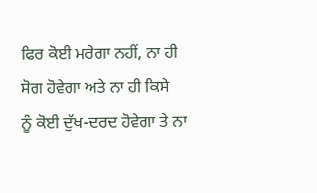ਫਿਰ ਕੋਈ ਮਰੇਗਾ ਨਹੀਂ, ਨਾ ਹੀ ਸੋਗ ਹੋਵੇਗਾ ਅਤੇ ਨਾ ਹੀ ਕਿਸੇ
ਨੂੰ ਕੋਈ ਦੁੱਖ-ਦਰਦ ਹੋਵੇਗਾ ਤੇ ਨਾ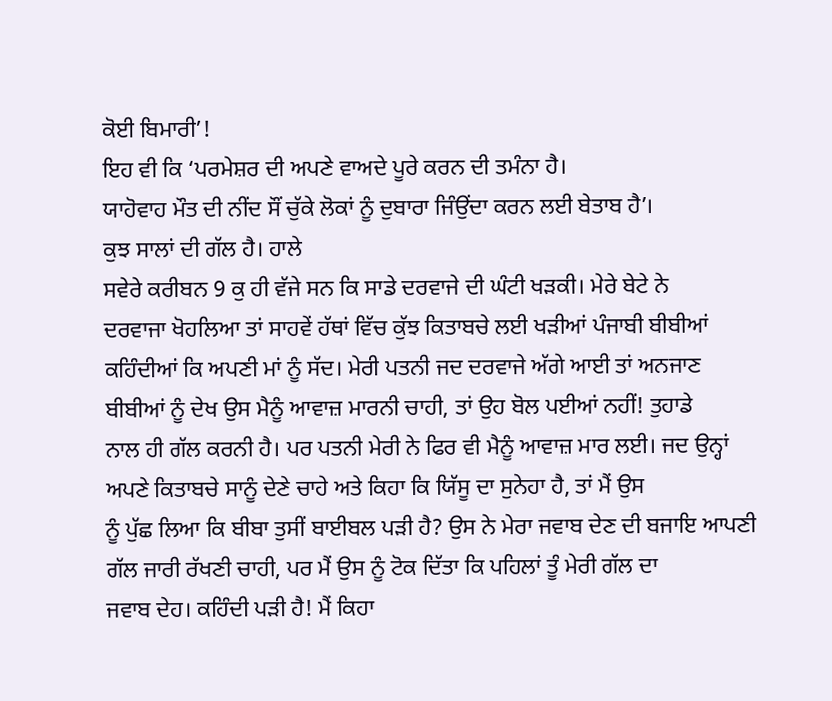ਕੋਈ ਬਿਮਾਰੀ’!
ਇਹ ਵੀ ਕਿ ‘ਪਰਮੇਸ਼ਰ ਦੀ ਅਪਣੇ ਵਾਅਦੇ ਪੂਰੇ ਕਰਨ ਦੀ ਤਮੰਨਾ ਹੈ।
ਯਾਹੋਵਾਹ ਮੌਤ ਦੀ ਨੀਂਦ ਸੌਂ ਚੁੱਕੇ ਲੋਕਾਂ ਨੂੰ ਦੁਬਾਰਾ ਜਿੰਉਂਦਾ ਕਰਨ ਲਈ ਬੇਤਾਬ ਹੈ’।
ਕੁਝ ਸਾਲਾਂ ਦੀ ਗੱਲ ਹੈ। ਹਾਲੇ
ਸਵੇਰੇ ਕਰੀਬਨ 9 ਕੁ ਹੀ ਵੱਜੇ ਸਨ ਕਿ ਸਾਡੇ ਦਰਵਾਜੇ ਦੀ ਘੰਟੀ ਖੜਕੀ। ਮੇਰੇ ਬੇਟੇ ਨੇ
ਦਰਵਾਜਾ ਖੋਹਲਿਆ ਤਾਂ ਸਾਹਵੇਂ ਹੱਥਾਂ ਵਿੱਚ ਕੁੱਝ ਕਿਤਾਬਚੇ ਲਈ ਖੜੀਆਂ ਪੰਜਾਬੀ ਬੀਬੀਆਂ
ਕਹਿੰਦੀਆਂ ਕਿ ਅਪਣੀ ਮਾਂ ਨੂੰ ਸੱਦ। ਮੇਰੀ ਪਤਨੀ ਜਦ ਦਰਵਾਜੇ ਅੱਗੇ ਆਈ ਤਾਂ ਅਨਜਾਣ
ਬੀਬੀਆਂ ਨੂੰ ਦੇਖ ਉਸ ਮੈਨੂੰ ਆਵਾਜ਼ ਮਾਰਨੀ ਚਾਹੀ, ਤਾਂ ਉਹ ਬੋਲ ਪਈਆਂ ਨਹੀਂ! ਤੁਹਾਡੇ
ਨਾਲ ਹੀ ਗੱਲ ਕਰਨੀ ਹੈ। ਪਰ ਪਤਨੀ ਮੇਰੀ ਨੇ ਫਿਰ ਵੀ ਮੈਨੂੰ ਆਵਾਜ਼ ਮਾਰ ਲਈ। ਜਦ ਉਨ੍ਹਾਂ
ਅਪਣੇ ਕਿਤਾਬਚੇ ਸਾਨੂੰ ਦੇਣੇ ਚਾਹੇ ਅਤੇ ਕਿਹਾ ਕਿ ਯਿੱਸੂ ਦਾ ਸੁਨੇਹਾ ਹੈ, ਤਾਂ ਮੈਂ ਉਸ
ਨੂੰ ਪੁੱਛ ਲਿਆ ਕਿ ਬੀਬਾ ਤੁਸੀਂ ਬਾਈਬਲ ਪੜੀ ਹੈ? ਉਸ ਨੇ ਮੇਰਾ ਜਵਾਬ ਦੇਣ ਦੀ ਬਜਾਇ ਆਪਣੀ
ਗੱਲ ਜਾਰੀ ਰੱਖਣੀ ਚਾਹੀ, ਪਰ ਮੈਂ ਉਸ ਨੂੰ ਟੋਕ ਦਿੱਤਾ ਕਿ ਪਹਿਲਾਂ ਤੂੰ ਮੇਰੀ ਗੱਲ ਦਾ
ਜਵਾਬ ਦੇਹ। ਕਹਿੰਦੀ ਪੜੀ ਹੈ! ਮੈਂ ਕਿਹਾ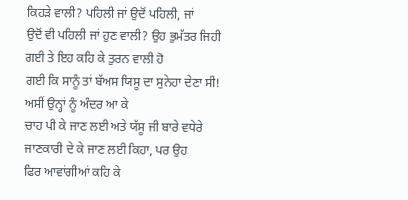ਕਿਹੜੇ ਵਾਲੀ? ਪਹਿਲੀ ਜਾਂ ਉਦੋਂ ਪਹਿਲੀ, ਜਾਂ
ਉਦੋਂ ਵੀ ਪਹਿਲੀ ਜਾਂ ਹੁਣ ਵਾਲੀ? ਉਹ ਭੁਮੱਤਰ ਜਿਹੀ ਗਈ ਤੇ ਇਹ ਕਹਿ ਕੇ ਤੁਰਨ ਵਾਲੀ ਹੋ
ਗਈ ਕਿ ਸਾਨੂੰ ਤਾਂ ਬੱਅਸ ਯਿਸੂ ਦਾ ਸੁਨੇਹਾ ਦੇਣਾ ਸੀ! ਅਸੀਂ ਉਨ੍ਹਾਂ ਨੂੰ ਅੰਦਰ ਆ ਕੇ
ਚਾਹ ਪੀ ਕੇ ਜਾਣ ਲਈ ਅਤੇ ਯੱਸੂ ਜੀ ਬਾਰੇ ਵਧੇਰੇ ਜਾਣਕਾਰੀ ਦੇ ਕੇ ਜਾਣ ਲਈ ਕਿਹਾ, ਪਰ ਉਹ
ਫਿਰ ਆਵਾਂਗੀਆਂ ਕਹਿ ਕੇ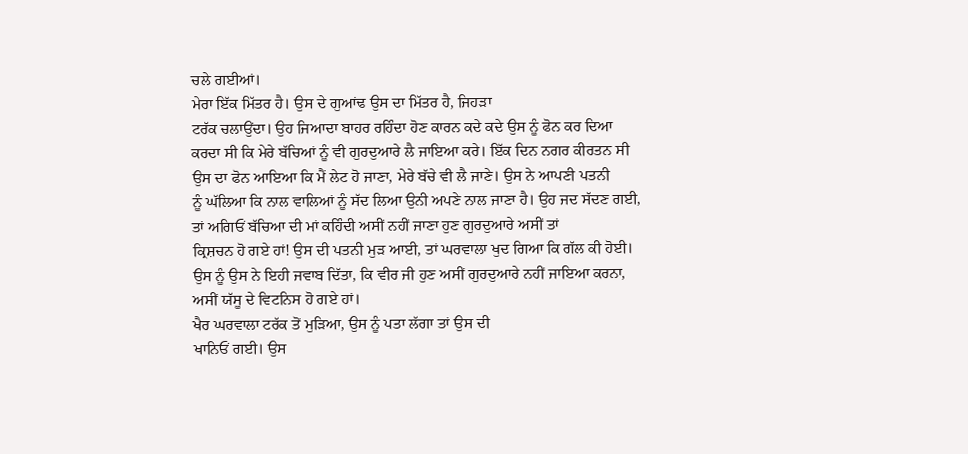ਚਲੇ ਗਈਆਂ।
ਮੇਰਾ ਇੱਕ ਮਿੱਤਰ ਹੈ। ਉਸ ਦੇ ਗੁਆਂਢ ਉਸ ਦਾ ਮਿੱਤਰ ਹੈ, ਜਿਹੜਾ
ਟਰੱਕ ਚਲਾਉਂਦਾ। ਉਹ ਜਿਆਦਾ ਬਾਹਰ ਰਹਿੰਦਾ ਹੋਣ ਕਾਰਨ ਕਦੇ ਕਦੇ ਉਸ ਨੂੰ ਫੋਨ ਕਰ ਦਿਆ
ਕਰਦਾ ਸੀ ਕਿ ਮੇਰੇ ਬੱਚਿਆਂ ਨੂੰ ਵੀ ਗੁਰਦੁਆਰੇ ਲੈ ਜਾਇਆ ਕਰੇ। ਇੱਕ ਦਿਨ ਨਗਰ ਕੀਰਤਨ ਸੀ
ਉਸ ਦਾ ਫੋਨ ਆਇਆ ਕਿ ਮੈਂ ਲੇਟ ਹੋ ਜਾਣਾ, ਮੇਰੇ ਬੱਚੇ ਵੀ ਲੈ ਜਾਣੇ। ਉਸ ਨੇ ਆਪਣੀ ਪਤਨੀ
ਨੂੰ ਘੱਲਿਆ ਕਿ ਨਾਲ ਵਾਲਿਆਂ ਨੂੰ ਸੱਦ ਲਿਆ ਉਨੀ ਅਪਣੇ ਨਾਲ ਜਾਣਾ ਹੈ। ਉਹ ਜਦ ਸੱਦਣ ਗਈ,
ਤਾਂ ਅਗਿਓਂ ਬੱਚਿਆ ਦੀ ਮਾਂ ਕਹਿੰਦੀ ਅਸੀਂ ਨਹੀਂ ਜਾਣਾ ਹੁਣ ਗੁਰਦੁਆਰੇ ਅਸੀਂ ਤਾਂ
ਕ੍ਰਿਸ਼ਚਨ ਹੋ ਗਏ ਹਾਂ! ਉਸ ਦੀ ਪਤਨੀ ਮੁੜ ਆਈ, ਤਾਂ ਘਰਵਾਲਾ ਖੁਦ ਗਿਆ ਕਿ ਗੱਲ ਕੀ ਹੋਈ।
ਉਸ ਨੂੰ ਉਸ ਨੇ ਇਹੀ ਜਵਾਬ ਦਿੱਤਾ, ਕਿ ਵੀਰ ਜੀ ਹੁਣ ਅਸੀਂ ਗੁਰਦੁਆਰੇ ਨਹੀਂ ਜਾਇਆ ਕਰਨਾ,
ਅਸੀਂ ਯੱਸੂ ਦੇ ਵਿਟਨਿਸ ਹੋ ਗਏ ਹਾਂ।
ਖੈਰ ਘਰਵਾਲਾ ਟਰੱਕ ਤੋਂ ਮੁੜਿਆ, ਉਸ ਨੂੰ ਪਤਾ ਲੱਗਾ ਤਾਂ ਉਸ ਦੀ
ਖਾਨਿਓਂ ਗਈ। ਉਸ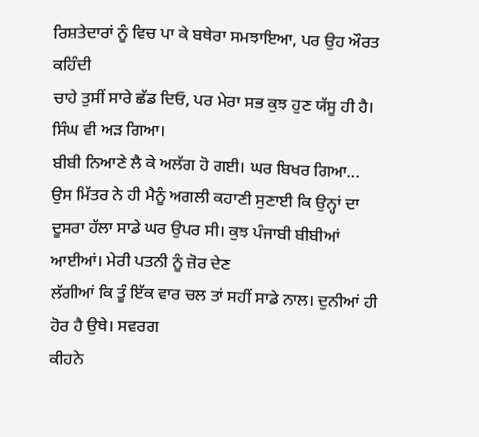ਰਿਸ਼ਤੇਦਾਰਾਂ ਨੂੰ ਵਿਚ ਪਾ ਕੇ ਬਥੇਰਾ ਸਮਝਾਇਆ, ਪਰ ਉਹ ਔਰਤ ਕਹਿੰਦੀ
ਚਾਹੇ ਤੁਸੀਂ ਸਾਰੇ ਛੱਡ ਦਿਓ, ਪਰ ਮੇਰਾ ਸਭ ਕੁਝ ਹੁਣ ਯੱਸੂ ਹੀ ਹੈ। ਸਿੰਘ ਵੀ ਅੜ ਗਿਆ।
ਬੀਬੀ ਨਿਆਣੇ ਲੈ ਕੇ ਅਲੱਗ ਹੋ ਗਈ। ਘਰ ਬਿਖਰ ਗਿਆ...
ਉਸ ਮਿੱਤਰ ਨੇ ਹੀ ਮੈਨੂੰ ਅਗਲੀ ਕਹਾਣੀ ਸੁਣਾਈ ਕਿ ਉਨ੍ਹਾਂ ਦਾ
ਦੂਸਰਾ ਹੱਲਾ ਸਾਡੇ ਘਰ ਉਪਰ ਸੀ। ਕੁਝ ਪੰਜਾਬੀ ਬੀਬੀਆਂ ਆਈਆਂ। ਮੇਰੀ ਪਤਨੀ ਨੂੰ ਜ਼ੋਰ ਦੇਣ
ਲੱਗੀਆਂ ਕਿ ਤੂੰ ਇੱਕ ਵਾਰ ਚਲ ਤਾਂ ਸਹੀਂ ਸਾਡੇ ਨਾਲ। ਦੁਨੀਆਂ ਹੀ ਹੋਰ ਹੈ ਉਥੇ। ਸਵਰਗ
ਕੀਹਨੇ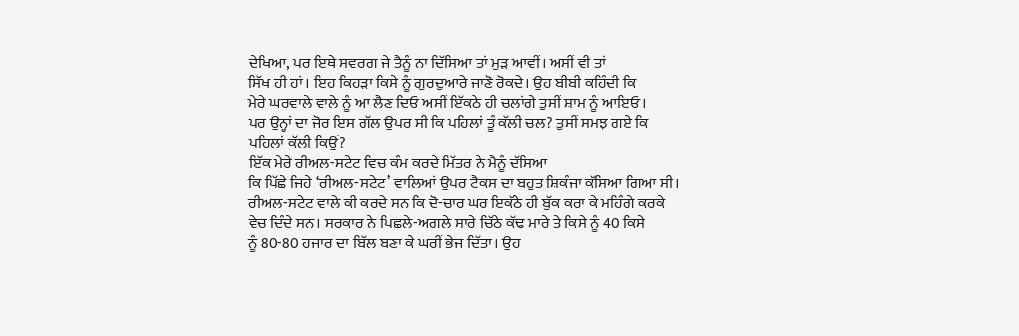ਦੇਖਿਆ, ਪਰ ਇਥੇ ਸਵਰਗ ਜੇ ਤੈਨੂੰ ਨਾ ਦਿੱਸਿਆ ਤਾਂ ਮੁੜ ਆਵੀਂ। ਅਸੀਂ ਵੀ ਤਾਂ
ਸਿੱਖ ਹੀ ਹਾਂ। ਇਹ ਕਿਹੜਾ ਕਿਸੇ ਨੂੰ ਗੁਰਦੁਆਰੇ ਜਾਣੋ ਰੋਕਦੇ। ਉਹ ਬੀਬੀ ਕਹਿੰਦੀ ਕਿ
ਮੇਰੇ ਘਰਵਾਲੇ ਵਾਲੇ ਨੂੰ ਆ ਲੈਣ ਦਿਓ ਅਸੀਂ ਇੱਕਠੇ ਹੀ ਚਲਾਂਗੇ ਤੁਸੀਂ ਸ਼ਾਮ ਨੂੰ ਆਇਓ।
ਪਰ ਉਨ੍ਹਾਂ ਦਾ ਜੋਰ ਇਸ ਗੱਲ ਉਪਰ ਸੀ ਕਿ ਪਹਿਲਾਂ ਤੂੰ ਕੱਲੀ ਚਲ? ਤੁਸੀਂ ਸਮਝ ਗਏ ਕਿ
ਪਹਿਲਾਂ ਕੱਲੀ ਕਿਉਂ?
ਇੱਕ ਮੇਰੇ ਰੀਅਲ-ਸਟੇਟ ਵਿਚ ਕੰਮ ਕਰਦੇ ਮਿੱਤਰ ਨੇ ਮੈਨੂੰ ਦੱਸਿਆ
ਕਿ ਪਿੱਛੇ ਜਿਹੇ ‘ਰੀਅਲ-ਸਟੇਟ’ ਵਾਲਿਆਂ ਉਪਰ ਟੈਕਸ ਦਾ ਬਹੁਤ ਸ਼ਿਕੰਜਾ ਕੱਸਿਆ ਗਿਆ ਸੀ।
ਰੀਅਲ-ਸਟੇਟ ਵਾਲੇ ਕੀ ਕਰਦੇ ਸਨ ਕਿ ਦੋ-ਚਾਰ ਘਰ ਇਕੱਠੇ ਹੀ ਬੁੱਕ ਕਰਾ ਕੇ ਮਹਿੰਗੇ ਕਰਕੇ
ਵੇਚ ਦਿੰਦੇ ਸਨ। ਸਰਕਾਰ ਨੇ ਪਿਛਲੇ-ਅਗਲੇ ਸਾਰੇ ਚਿੱਠੇ ਕੱਢ ਮਾਰੇ ਤੇ ਕਿਸੇ ਨੂੰ 40 ਕਿਸੇ
ਨੂੰ 80-80 ਹਜਾਰ ਦਾ ਬਿੱਲ ਬਣਾ ਕੇ ਘਰੀਂ ਭੇਜ ਦਿੱਤਾ। ਉਹ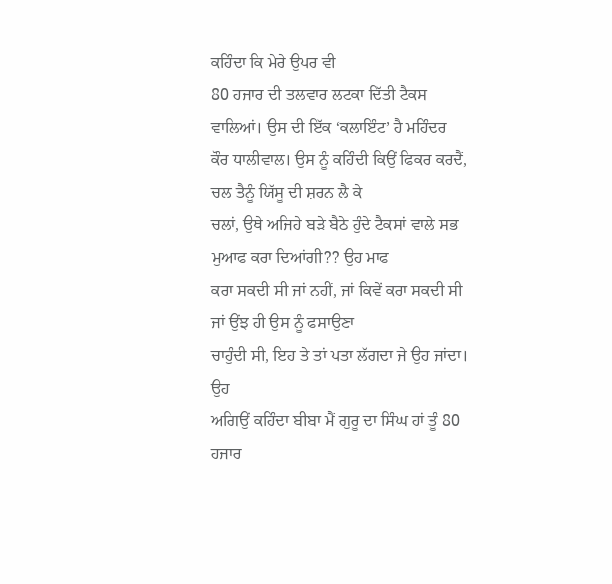ਕਹਿੰਦਾ ਕਿ ਮੇਰੇ ਉਪਰ ਵੀ
80 ਹਜਾਰ ਦੀ ਤਲਵਾਰ ਲਟਕਾ ਦਿੱਤੀ ਟੈਕਸ ਵਾਲਿਆਂ। ਉਸ ਦੀ ਇੱਕ ‘ਕਲਾਇੰਟ’ ਹੈ ਮਹਿੰਦਰ
ਕੌਰ ਧਾਲੀਵਾਲ। ਉਸ ਨੂੰ ਕਹਿੰਦੀ ਕਿਉਂ ਫਿਕਰ ਕਰਦੈਂ, ਚਲ ਤੈਨੂੰ ਯਿੱਸੂ ਦੀ ਸ਼ਰਨ ਲੈ ਕੇ
ਚਲਾਂ, ਉਥੇ ਅਜਿਹੇ ਬੜੇ ਬੈਠੇ ਹੁੰਦੇ ਟੈਕਸਾਂ ਵਾਲੇ ਸਭ ਮੁਆਫ ਕਰਾ ਦਿਆਂਗੀ?? ਉਹ ਮਾਫ
ਕਰਾ ਸਕਦੀ ਸੀ ਜਾਂ ਨਹੀਂ, ਜਾਂ ਕਿਵੇਂ ਕਰਾ ਸਕਦੀ ਸੀ ਜਾਂ ਉਂਝ ਹੀ ਉਸ ਨੂੰ ਫਸਾਉਣਾ
ਚਾਹੁੰਦੀ ਸੀ, ਇਹ ਤੇ ਤਾਂ ਪਤਾ ਲੱਗਦਾ ਜੇ ਉਹ ਜਾਂਦਾ। ਉਹ
ਅਗਿਉਂ ਕਹਿੰਦਾ ਬੀਬਾ ਮੈਂ ਗੁਰੂ ਦਾ ਸਿੰਘ ਹਾਂ ਤੂੰ 80 ਹਜਾਰ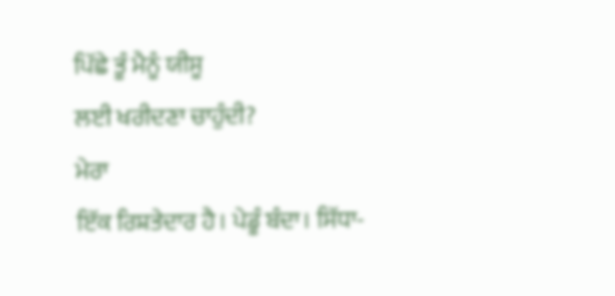ਪਿੱਛੇ ਤੂੰ ਮੈਨੂੰ ਯੀਸੂ
ਲਈ ਖਰੀਦਣਾ ਚਾਹੁੰਦੀ?
ਮੇਰਾ
ਇੱਕ ਰਿਸ਼ਤੇਦਾਰ ਹੈ। ਪੇਡੂੰ ਬੰਦਾ। ਸਿੱਧਾ-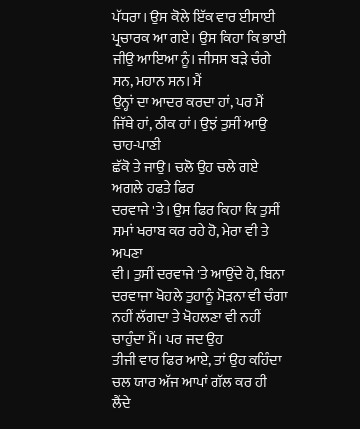ਪੱਧਰਾ। ਉਸ ਕੋਲੇ ਇੱਕ ਵਾਰ ਈਸਾਈ
ਪ੍ਰਚਾਰਕ ਆ ਗਏ। ਉਸ ਕਿਹਾ ਕਿ ਭਾਈ ਜੀਉ ਆਇਆ ਨੂੰ। ਜੀਸਸ ਬੜੇ ਚੰਗੇ ਸਨ, ਮਹਾਨ ਸਨ। ਮੈਂ
ਉਨ੍ਹਾਂ ਦਾ ਆਦਰ ਕਰਦਾ ਹਾਂ, ਪਰ ਮੈਂ ਜਿੱਥੇ ਹਾਂ, ਠੀਕ ਹਾਂ। ਉਝਂ ਤੁਸੀਂ ਆਉ ਚਾਹ-ਪਾਣੀ
ਛੱਕੋ ਤੇ ਜਾਉ। ਚਲੋ ਉਹ ਚਲੇ ਗਏ ਅਗਲੇ ਹਫਤੇ ਫਿਰ
ਦਰਵਾਜੇ 'ਤੇ। ਉਸ ਫਿਰ ਕਿਹਾ ਕਿ ਤੁਸੀਂ ਸਮਾਂ ਖਰਾਬ ਕਰ ਰਹੇ ਹੋ, ਮੇਰਾ ਵੀ ਤੇ ਅਪਣਾ
ਵੀ। ਤੁਸੀਂ ਦਰਵਾਜੇ 'ਤੇ ਆਉਂਦੇ ਹੋ, ਬਿਨਾ ਦਰਵਾਜਾ ਖੋਹਲੇ ਤੁਹਾਨੂੰ ਮੋੜਨਾ ਵੀ ਚੰਗਾ
ਨਹੀਂ ਲੱਗਦਾ ਤੇ ਖੋਹਲਣਾ ਵੀ ਨਹੀਂ ਚਾਹੁੰਦਾ ਮੈਂ। ਪਰ ਜਦ ਉਹ
ਤੀਜੀ ਵਾਰ ਫਿਰ ਆਏ, ਤਾਂ ਉਹ ਕਹਿੰਦਾ ਚਲ ਯਾਰ ਅੱਜ ਆਪਾਂ ਗੱਲ ਕਰ ਹੀ ਲੈਂਦੇ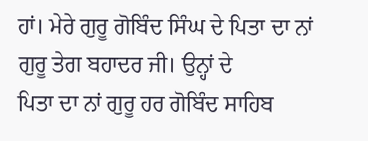ਹਾਂ। ਮੇਰੇ ਗੁਰੂ ਗੋਬਿੰਦ ਸਿੰਘ ਦੇ ਪਿਤਾ ਦਾ ਨਾਂ ਗੁਰੂ ਤੇਗ ਬਹਾਦਰ ਜੀ। ਉਨ੍ਹਾਂ ਦੇ
ਪਿਤਾ ਦਾ ਨਾਂ ਗੁਰੂ ਹਰ ਗੋਬਿੰਦ ਸਾਹਿਬ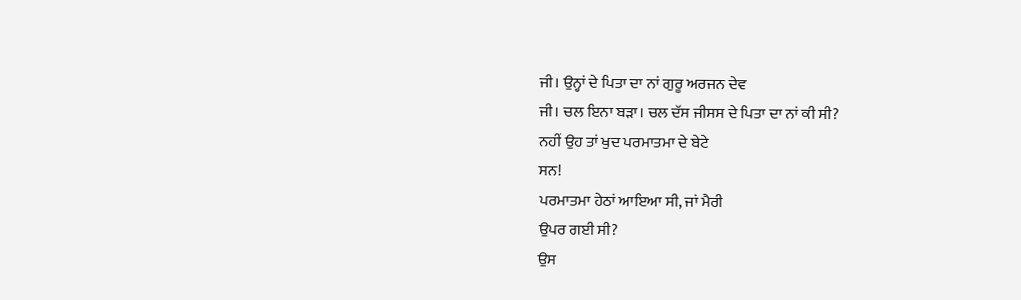ਜੀ। ਉਨ੍ਹਾਂ ਦੇ ਪਿਤਾ ਦਾ ਨਾਂ ਗੁਰੂ ਅਰਜਨ ਦੇਵ
ਜੀ। ਚਲ ਇਨਾ ਬੜਾ। ਚਲ ਦੱਸ ਜੀਸਸ ਦੇ ਪਿਤਾ ਦਾ ਨਾਂ ਕੀ ਸੀ?
ਨਹੀਂ ਉਹ ਤਾਂ ਖੁਦ ਪਰਮਾਤਮਾ ਦੇ ਬੇਟੇ
ਸਨ!
ਪਰਮਾਤਮਾ ਹੇਠਾਂ ਆਇਆ ਸੀ, ਜਾਂ ਮੈਰੀ
ਉਪਰ ਗਈ ਸੀ?
ਉਸ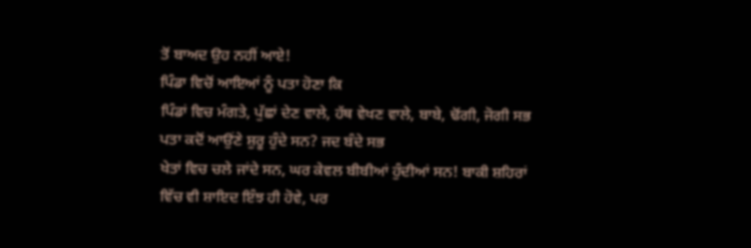ਤੋਂ ਬਾਅਦ ਉਹ ਨਹੀਂ ਆਏ!
ਪਿੰਡਾ ਵਿਚੋਂ ਆਇਆਂ ਨੂੰ ਪਤਾ ਹੋਣਾ ਕਿ
ਪਿੰਡਾਂ ਵਿਚ ਮੰਗਤੇ, ਪੁੱਛਾਂ ਦੇਣ ਵਾਲੇ, ਹੱਥ ਵੇਖਣ ਵਾਲੇ, ਬਾਬੇ, ਢੋਂਗੀ, ਜੋਗੀ ਸਭ
ਪਤਾ ਕਦੋਂ ਆਉਂਣੇ ਸ਼ੁਰੂ ਹੁੰਦੇ ਸਨ? ਜਦ ਬੰਦੇ ਸਭ
ਖੇਤਾਂ ਵਿਚ ਚਲੇ ਜਾਂਦੇ ਸਨ, ਘਰ ਕੇਵਲ ਬੀਬੀਆਂ ਹੁੰਦੀਆਂ ਸਨ! ਬਾਕੀ ਸ਼ਹਿਰਾਂ
ਵਿੱਚ ਵੀ ਸ਼ਾਇਦ ਇੰਝ ਹੀ ਹੋਵੇ, ਪਰ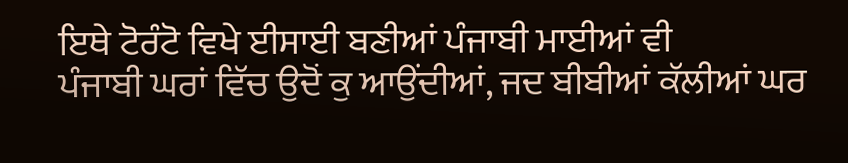ਇਥੇ ਟੋਰੰਟੋ ਵਿਖੇ ਈਸਾਈ ਬਣੀਆਂ ਪੰਜਾਬੀ ਮਾਈਆਂ ਵੀ
ਪੰਜਾਬੀ ਘਰਾਂ ਵਿੱਚ ਉਦੋਂ ਕੁ ਆਉਂਦੀਆਂ, ਜਦ ਬੀਬੀਆਂ ਕੱਲੀਆਂ ਘਰ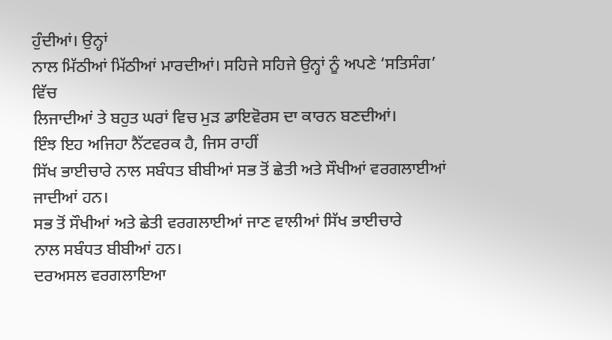ਹੁੰਦੀਆਂ। ਉਨ੍ਹਾਂ
ਨਾਲ ਮਿੱਠੀਆਂ ਮਿੱਠੀਆਂ ਮਾਰਦੀਆਂ। ਸਹਿਜੇ ਸਹਿਜੇ ਉਨ੍ਹਾਂ ਨੂੰ ਅਪਣੇ ‘ਸਤਿਸੰਗ’ ਵਿੱਚ
ਲਿਜਾਦੀਆਂ ਤੇ ਬਹੁਤ ਘਰਾਂ ਵਿਚ ਮੁੜ ਡਾਇਵੋਰਸ ਦਾ ਕਾਰਨ ਬਣਦੀਆਂ।
ਇੰਝ ਇਹ ਅਜਿਹਾ ਨੈੱਟਵਰਕ ਹੈ, ਜਿਸ ਰਾਹੀਂ
ਸਿੱਖ ਭਾਈਚਾਰੇ ਨਾਲ ਸਬੰਧਤ ਬੀਬੀਆਂ ਸਭ ਤੋਂ ਛੇਤੀ ਅਤੇ ਸੌਖੀਆਂ ਵਰਗਲਾਈਆਂ ਜਾਦੀਆਂ ਹਨ।
ਸਭ ਤੋਂ ਸੌਖੀਆਂ ਅਤੇ ਛੇਤੀ ਵਰਗਲਾਈਆਂ ਜਾਣ ਵਾਲੀਆਂ ਸਿੱਖ ਭਾਈਚਾਰੇ
ਨਾਲ ਸਬੰਧਤ ਬੀਬੀਆਂ ਹਨ।
ਦਰਅਸਲ ਵਰਗਲਾਇਆ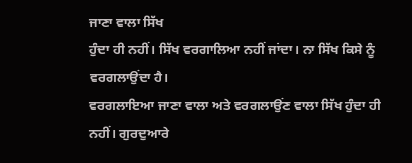ਜਾਣਾ ਵਾਲਾ ਸਿੱਖ
ਹੁੰਦਾ ਹੀ ਨਹੀਂ। ਸਿੱਖ ਵਰਗਾਲਿਆ ਨਹੀਂ ਜਾਂਦਾ। ਨਾ ਸਿੱਖ ਕਿਸੇ ਨੂੰ ਵਰਗਲਾਉਂਦਾ ਹੈ।
ਵਰਗਲਾਇਆ ਜਾਣਾ ਵਾਲਾ ਅਤੇ ਵਰਗਲਾਉਂਣ ਵਾਲਾ ਸਿੱਖ ਹੁੰਦਾ ਹੀ
ਨਹੀਂ। ਗੁਰਦੁਆਰੇ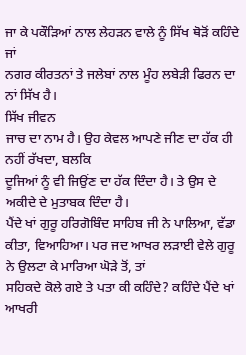ਜਾ ਕੇ ਪਕੌੜਿਆਂ ਨਾਲ ਲੇਹੜਨ ਵਾਲੇ ਨੂੰ ਸਿੱਖ ਥੋੜੋਂ ਕਹਿੰਦੇ ਜਾਂ
ਨਗਰ ਕੀਰਤਨਾਂ ਤੇ ਜਲੇਬਾਂ ਨਾਲ ਮੂੰਹ ਲਬੇੜੀ ਫਿਰਨ ਦਾ ਨਾਂ ਸਿੱਖ ਹੈ।
ਸਿੱਖ ਜੀਵਨ
ਜਾਚ ਦਾ ਨਾਮ ਹੈ। ਉਹ ਕੇਵਲ ਆਪਣੇ ਜੀਣ ਦਾ ਹੱਕ ਹੀ ਨਹੀਂ ਰੱਖਦਾ, ਬਲਕਿ
ਦੂਜਿਆਂ ਨੂੰ ਵੀ ਜਿਉਂਣ ਦਾ ਹੱਕ ਦਿੰਦਾ ਹੈ। ਤੇ ਉਸ ਦੇ ਅਕੀਦੇ ਦੇ ਮੁਤਾਬਕ ਦਿੰਦਾ ਹੈ।
ਪੈਂਦੇ ਖਾਂ ਗੁਰੂ ਹਰਿਗੋਬਿੰਦ ਸਾਹਿਬ ਜੀ ਨੇ ਪਾਲਿਆ, ਵੱਡਾ
ਕੀਤਾ, ਵਿਆਹਿਆ। ਪਰ ਜਦ ਆਖਰ ਲੜਾਈ ਵੇਲੇ ਗੁਰੂ ਨੇ ਉਲਟਾ ਕੇ ਮਾਰਿਆ ਘੋੜੇ ਤੋਂ, ਤਾਂ
ਸਹਿਕਦੇ ਕੋਲੇ ਗਏ ਤੇ ਪਤਾ ਕੀ ਕਹਿੰਦੇ? ਕਹਿੰਦੇ ਪੈਂਦੇ ਖਾਂ ਆਖਰੀ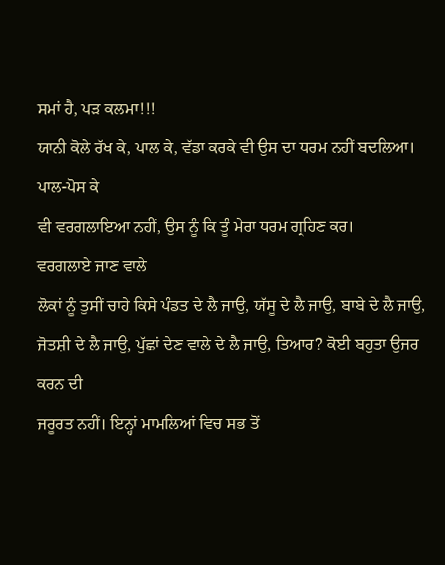ਸਮਾਂ ਹੈ, ਪੜ ਕਲਮਾ!!!
ਯਾਨੀ ਕੋਲੇ ਰੱਖ ਕੇ, ਪਾਲ ਕੇ, ਵੱਡਾ ਕਰਕੇ ਵੀ ਉਸ ਦਾ ਧਰਮ ਨਹੀਂ ਬਦਲਿਆ। ਪਾਲ-ਪੋਸ ਕੇ
ਵੀ ਵਰਗਲਾਇਆ ਨਹੀਂ, ਉਸ ਨੂੰ ਕਿ ਤੂੰ ਮੇਰਾ ਧਰਮ ਗ੍ਰਹਿਣ ਕਰ।
ਵਰਗਲਾਏ ਜਾਣ ਵਾਲੇ
ਲੋਕਾਂ ਨੂੰ ਤੁਸੀਂ ਚਾਹੇ ਕਿਸੇ ਪੰਡਤ ਦੇ ਲੈ ਜਾਉ, ਯੱਸੂ ਦੇ ਲੈ ਜਾਉ, ਬਾਬੇ ਦੇ ਲੈ ਜਾਉ,
ਜੋਤਸ਼ੀ ਦੇ ਲੈ ਜਾਉ, ਪੁੱਛਾਂ ਦੇਣ ਵਾਲੇ ਦੇ ਲੈ ਜਾਉ, ਤਿਆਰ? ਕੋਈ ਬਹੁਤਾ ਉਜਰ ਕਰਨ ਦੀ
ਜਰੂਰਤ ਨਹੀਂ। ਇਨ੍ਹਾਂ ਮਾਮਲਿਆਂ ਵਿਚ ਸਭ ਤੋਂ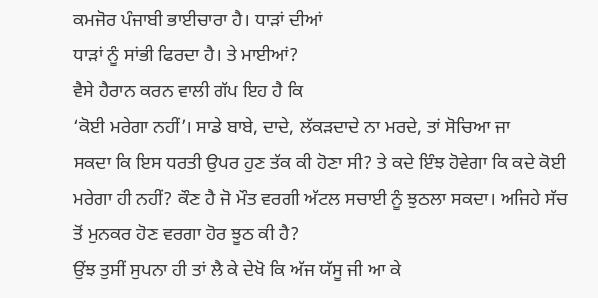ਕਮਜੋਰ ਪੰਜਾਬੀ ਭਾਈਚਾਰਾ ਹੈ। ਧਾੜਾਂ ਦੀਆਂ
ਧਾੜਾਂ ਨੂੰ ਸਾਂਭੀ ਫਿਰਦਾ ਹੈ। ਤੇ ਮਾਈਆਂ?
ਵੈਸੇ ਹੈਰਾਨ ਕਰਨ ਵਾਲੀ ਗੱਪ ਇਹ ਹੈ ਕਿ
‘ਕੋਈ ਮਰੇਗਾ ਨਹੀਂ’। ਸਾਡੇ ਬਾਬੇ, ਦਾਦੇ, ਲੱਕੜਦਾਦੇ ਨਾ ਮਰਦੇ, ਤਾਂ ਸੋਚਿਆ ਜਾ
ਸਕਦਾ ਕਿ ਇਸ ਧਰਤੀ ਉਪਰ ਹੁਣ ਤੱਕ ਕੀ ਹੋਣਾ ਸੀ? ਤੇ ਕਦੇ ਇੰਝ ਹੋਵੇਗਾ ਕਿ ਕਦੇ ਕੋਈ
ਮਰੇਗਾ ਹੀ ਨਹੀਂ? ਕੌਣ ਹੈ ਜੋ ਮੌਤ ਵਰਗੀ ਅੱਟਲ ਸਚਾਈ ਨੂੰ ਝੁਠਲਾ ਸਕਦਾ। ਅਜਿਹੇ ਸੱਚ
ਤੋਂ ਮੁਨਕਰ ਹੋਣ ਵਰਗਾ ਹੋਰ ਝੂਠ ਕੀ ਹੈ?
ਉਂਝ ਤੁਸੀਂ ਸੁਪਨਾ ਹੀ ਤਾਂ ਲੈ ਕੇ ਦੇਖੋ ਕਿ ਅੱਜ ਯੱਸੂ ਜੀ ਆ ਕੇ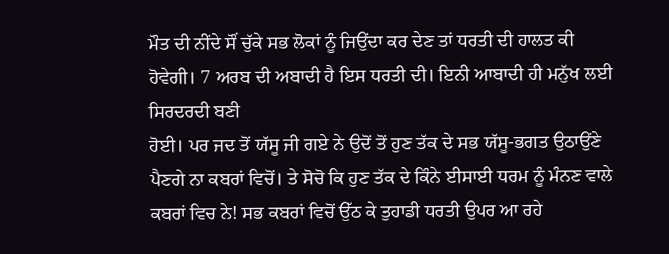ਮੌਤ ਦੀ ਨੀਂਦੇ ਸੌਂ ਚੁੱਕੇ ਸਭ ਲੋਕਾਂ ਨੂੰ ਜਿਉਂਦਾ ਕਰ ਦੇਣ ਤਾਂ ਧਰਤੀ ਦੀ ਹਾਲਤ ਕੀ
ਹੋਵੇਗੀ। 7 ਅਰਬ ਦੀ ਅਬਾਦੀ ਹੈ ਇਸ ਧਰਤੀ ਦੀ। ਇਨੀ ਆਬਾਦੀ ਹੀ ਮਨੁੱਖ ਲਈ ਸਿਰਦਰਦੀ ਬਣੀ
ਹੋਈ। ਪਰ ਜਦ ਤੋਂ ਯੱਸੂ ਜੀ ਗਏ ਨੇ ਉਦੋਂ ਤੋਂ ਹੁਣ ਤੱਕ ਦੇ ਸਭ ਯੱਸੂ-ਭਗਤ ਉਠਾਉਂਣੇ
ਪੈਣਗੇ ਨਾ ਕਬਰਾਂ ਵਿਚੋਂ। ਤੇ ਸੋਚੋ ਕਿ ਹੁਣ ਤੱਕ ਦੇ ਕਿੰਨੇ ਈਸਾਈ ਧਰਮ ਨੂੰ ਮੰਨਣ ਵਾਲੇ
ਕਬਰਾਂ ਵਿਚ ਨੇ! ਸਭ ਕਬਰਾਂ ਵਿਚੋਂ ਉੱਠ ਕੇ ਤੁਹਾਡੀ ਧਰਤੀ ਉਪਰ ਆ ਰਹੇ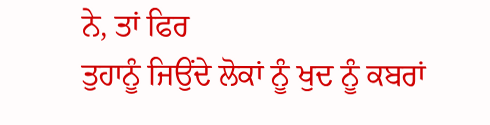ਨੇ, ਤਾਂ ਫਿਰ
ਤੁਹਾਨੂੰ ਜਿਉਂਦੇ ਲੋਕਾਂ ਨੂੰ ਖੁਦ ਨੂੰ ਕਬਰਾਂ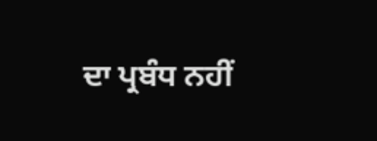ਦਾ ਪ੍ਰਬੰਧ ਨਹੀਂ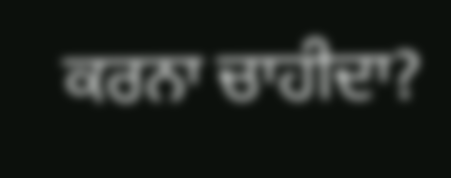ਕਰਨਾ ਚਾਹੀਦਾ?